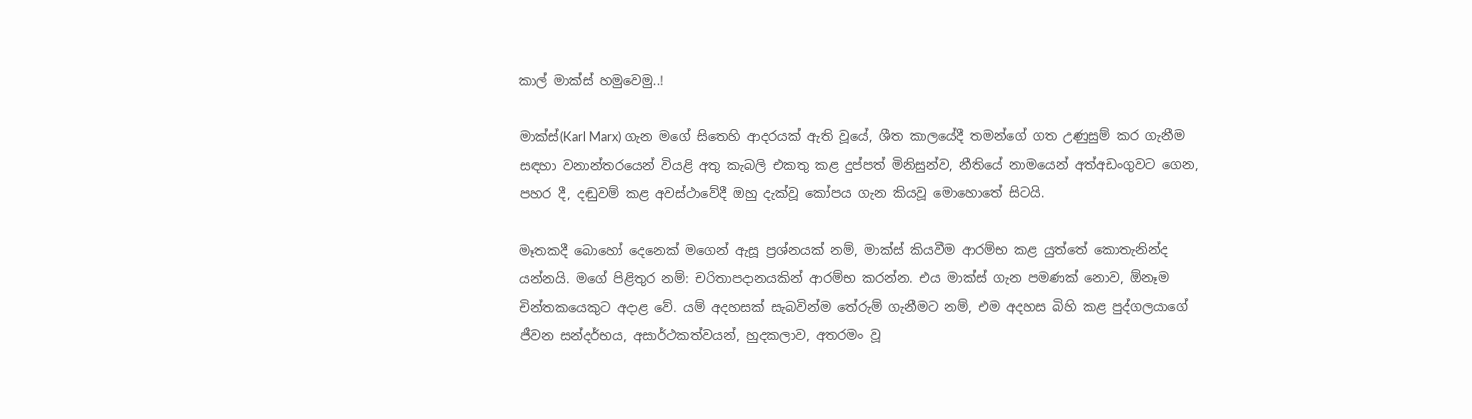කාල් මාක්ස් හමුවෙමු..!

මාක්ස්(Karl Marx) ගැන මගේ සිතෙහි ආදරයක් ඇති වූයේ, ශීත කාලයේදී තමන්ගේ ගත උණුසුම් කර ගැනීම සඳහා වනාන්තරයෙන් වියළි අතු කැබලි එකතු කළ දුප්පත් මිනිසුන්ව, නීතියේ නාමයෙන් අත්අඩංගුවට ගෙන, පහර දී, දඬුවම් කළ අවස්ථාවේදී ඔහු දැක්වූ කෝපය ගැන කියවූ මොහොතේ සිටයි.

මෑතකදී බොහෝ දෙනෙක් මගෙන් ඇසූ ප්‍රශ්නයක් නම්, මාක්ස් කියවීම ආරම්භ කළ යුත්තේ කොතැනින්ද යන්නයි. මගේ පිළිතුර නම්: චරිතාපදානයකින් ආරම්භ කරන්න. එය මාක්ස් ගැන පමණක් නොව, ඕනෑම චින්තකයෙකුට අදාළ වේ. යම් අදහසක් සැබවින්ම තේරුම් ගැනීමට නම්, එම අදහස බිහි කළ පුද්ගලයාගේ ජීවන සන්දර්භය, අසාර්ථකත්වයන්, හුදකලාව, අතරමං වූ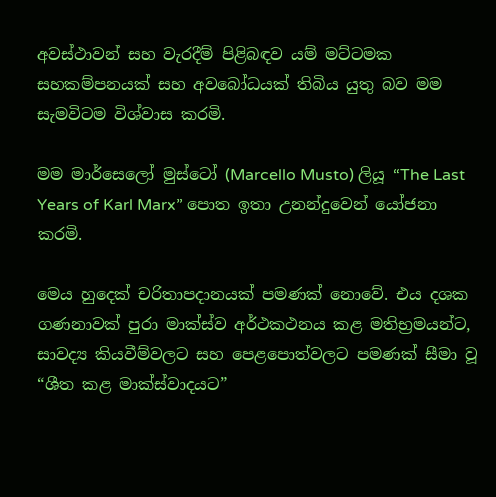අවස්ථාවන් සහ වැරදීම් පිළිබඳව යම් මට්ටමක සහකම්පනයක් සහ අවබෝධයක් තිබිය යුතු බව මම සැමවිටම විශ්වාස කරමි.

මම මාර්සෙලෝ මුස්ටෝ (Marcello Musto) ලියූ “The Last Years of Karl Marx” පොත ඉතා උනන්දුවෙන් යෝජනා කරමි.

මෙය හුදෙක් චරිතාපදානයක් පමණක් නොවේ. එය දශක ගණනාවක් පුරා මාක්ස්ව අර්ථකථනය කළ මතිභ්‍රමයන්ට, සාවද්‍ය කියවීම්වලට සහ පෙළපොත්වලට පමණක් සීමා වූ “ශීත කළ මාක්ස්වාදයට”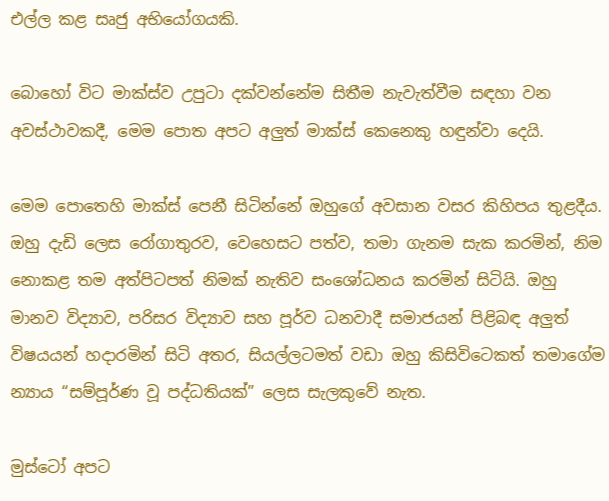එල්ල කළ සෘජු අභියෝගයකි.

බොහෝ විට මාක්ස්ව උපුටා දක්වන්නේම සිතීම නැවැත්වීම සඳහා වන අවස්ථාවකදී, මෙම පොත අපට අලුත් මාක්ස් කෙනෙකු හඳුන්වා දෙයි.

මෙම පොතෙහි මාක්ස් පෙනී සිටින්නේ ඔහුගේ අවසාන වසර කිහිපය තුළදීය. ඔහු දැඩි ලෙස රෝගාතුරව, වෙහෙසට පත්ව, තමා ගැනම සැක කරමින්, නිම නොකළ තම අත්පිටපත් නිමක් නැතිව සංශෝධනය කරමින් සිටියි. ඔහු මානව විද්‍යාව, පරිසර විද්‍යාව සහ පූර්ව ධනවාදී සමාජයන් පිළිබඳ අලුත් විෂයයන් හදාරමින් සිටි අතර, සියල්ලටමත් වඩා ඔහු කිසිවිටෙකත් තමාගේම න්‍යාය “සම්පූර්ණ වූ පද්ධතියක්” ලෙස සැලකුවේ නැත.

මුස්ටෝ අපට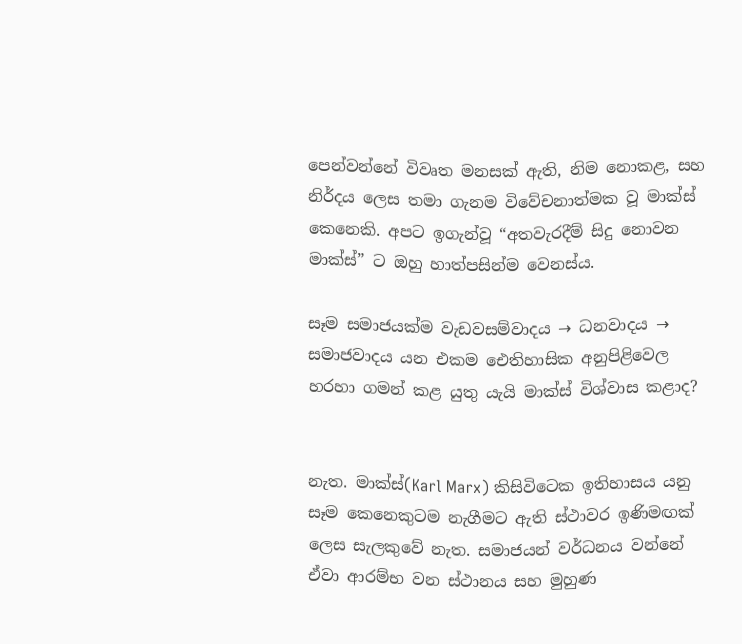පෙන්වන්නේ විවෘත මනසක් ඇති, නිම නොකළ, සහ නිර්දය ලෙස තමා ගැනම විවේචනාත්මක වූ මාක්ස් කෙනෙකි. අපට ඉගැන්වූ “අතවැරදීම් සිදු නොවන මාක්ස්” ට ඔහු හාත්පසින්ම වෙනස්ය.

සෑම සමාජයක්ම වැඩවසම්වාදය → ධනවාදය → සමාජවාදය යන එකම ඓතිහාසික අනුපිළිවෙල හරහා ගමන් කළ යුතු යැයි මාක්ස් විශ්වාස කළාද?


නැත. මාක්ස්(Karl Marx) කිසිවිටෙක ඉතිහාසය යනු සෑම කෙනෙකුටම නැගීමට ඇති ස්ථාවර ඉණිමඟක් ලෙස සැලකුවේ නැත. සමාජයන් වර්ධනය වන්නේ ඒවා ආරම්භ වන ස්ථානය සහ මුහුණ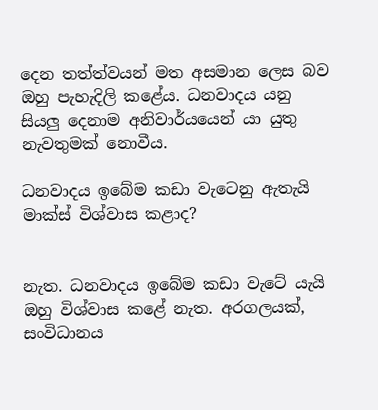දෙන තත්ත්වයන් මත අසමාන ලෙස බව ඔහු පැහැදිලි කළේය. ධනවාදය යනු සියලු දෙනාම අනිවාර්යයෙන් යා යුතු නැවතුමක් නොවීය.

ධනවාදය ඉබේම කඩා වැටෙනු ඇතැයි මාක්ස් විශ්වාස කළාද?


නැත. ධනවාදය ඉබේම කඩා වැටේ යැයි ඔහු විශ්වාස කළේ නැත. අරගලයක්, සංවිධානය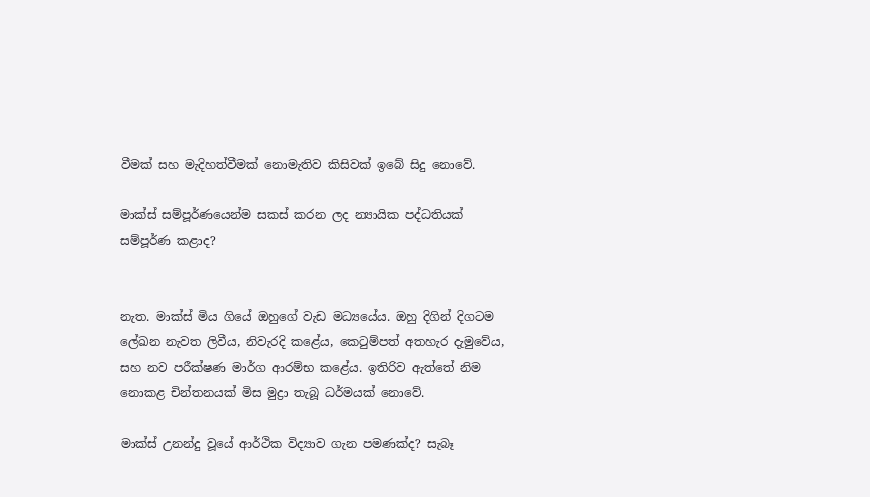වීමක් සහ මැදිහත්වීමක් නොමැතිව කිසිවක් ඉබේ සිදු නොවේ.

මාක්ස් සම්පූර්ණයෙන්ම සකස් කරන ලද න්‍යායික පද්ධතියක් සම්පූර්ණ කළාද?


නැත. මාක්ස් මිය ගියේ ඔහුගේ වැඩ මධ්‍යයේය. ඔහු දිගින් දිගටම ලේඛන නැවත ලිවීය, නිවැරදි කළේය, කෙටුම්පත් අතහැර දැමුවේය, සහ නව පරීක්ෂණ මාර්ග ආරම්භ කළේය. ඉතිරිව ඇත්තේ නිම නොකළ චින්තනයක් මිස මුද්‍රා තැබූ ධර්මයක් නොවේ.

මාක්ස් උනන්දු වූයේ ආර්ථික විද්‍යාව ගැන පමණක්ද? සැබෑ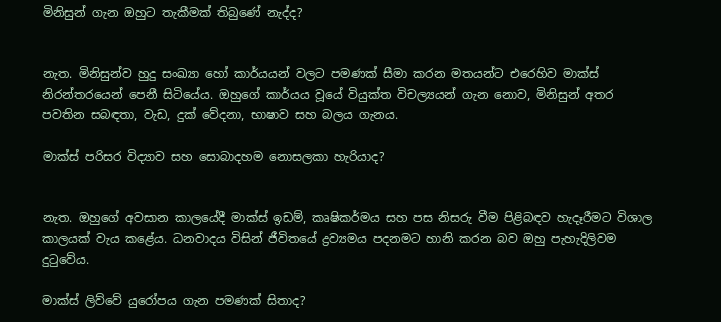මිනිසුන් ගැන ඔහුට තැකීමක් තිබුණේ නැද්ද?


නැත. මිනිසුන්ව හුදු සංඛ්‍යා හෝ කාර්යයන් වලට පමණක් සීමා කරන මතයන්ට එරෙහිව මාක්ස් නිරන්තරයෙන් පෙනී සිටියේය. ඔහුගේ කාර්යය වූයේ වියුක්ත විචල්‍යයන් ගැන නොව, මිනිසුන් අතර පවතින සබඳතා, වැඩ, දුක් වේදනා, භාෂාව සහ බලය ගැනය.

මාක්ස් පරිසර විද්‍යාව සහ සොබාදහම නොසලකා හැරියාද?


නැත. ඔහුගේ අවසාන කාලයේදී මාක්ස් ඉඩම්, කෘෂිකර්මය සහ පස නිසරු වීම පිළිබඳව හැදෑරීමට විශාල කාලයක් වැය කළේය. ධනවාදය විසින් ජීවිතයේ ද්‍රව්‍යමය පදනමට හානි කරන බව ඔහු පැහැදිලිවම දුටුවේය.

මාක්ස් ලිව්වේ යුරෝපය ගැන පමණක් සිතාද?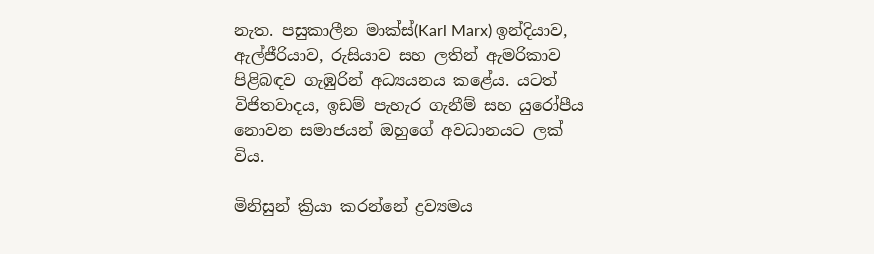නැත. පසුකාලීන මාක්ස්(Karl Marx) ඉන්දියාව, ඇල්ජීරියාව, රුසියාව සහ ලතින් ඇමරිකාව පිළිබඳව ගැඹුරින් අධ්‍යයනය කළේය. යටත් විජිතවාදය, ඉඩම් පැහැර ගැනීම් සහ යුරෝපීය නොවන සමාජයන් ඔහුගේ අවධානයට ලක් විය.

මිනිසුන් ක්‍රියා කරන්නේ ද්‍රව්‍යමය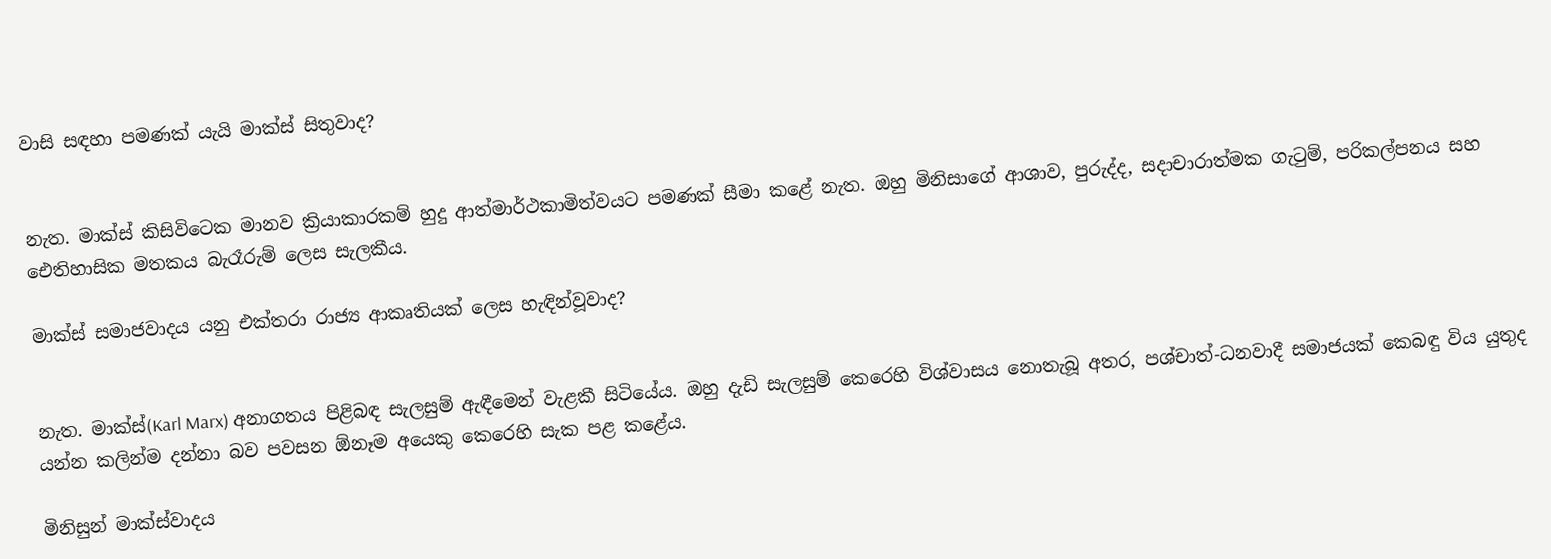වාසි සඳහා පමණක් යැයි මාක්ස් සිතුවාද?


නැත. මාක්ස් කිසිවිටෙක මානව ක්‍රියාකාරකම් හුදු ආත්මාර්ථකාමිත්වයට පමණක් සීමා කළේ නැත. ඔහු මිනිසාගේ ආශාව, පුරුද්ද, සදාචාරාත්මක ගැටුම්, පරිකල්පනය සහ ඓතිහාසික මතකය බැරෑරුම් ලෙස සැලකීය.

මාක්ස් සමාජවාදය යනු එක්තරා රාජ්‍ය ආකෘතියක් ලෙස හැඳින්වූවාද?


නැත. මාක්ස්(Karl Marx) අනාගතය පිළිබඳ සැලසුම් ඇඳීමෙන් වැළකී සිටියේය. ඔහු දැඩි සැලසුම් කෙරෙහි විශ්වාසය නොතැබූ අතර, පශ්චාත්-ධනවාදී සමාජයක් කෙබඳු විය යුතුද යන්න කලින්ම දන්නා බව පවසන ඕනෑම අයෙකු කෙරෙහි සැක පළ කළේය.

මිනිසුන් මාක්ස්වාදය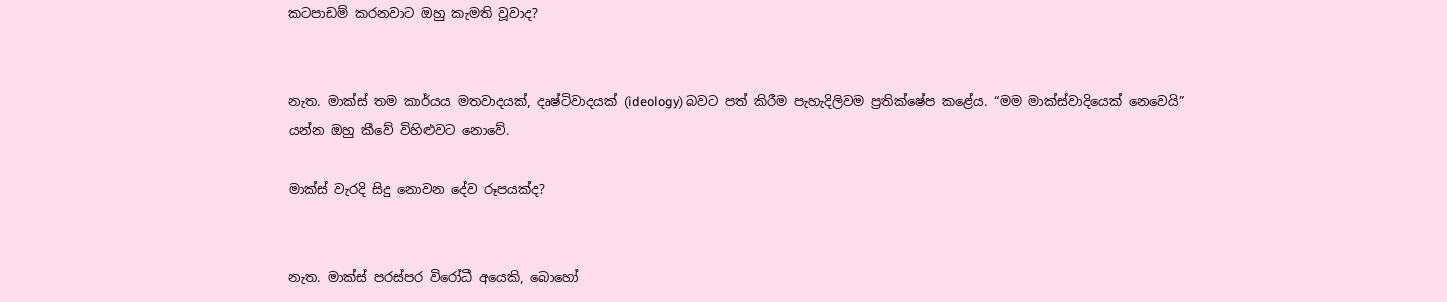කටපාඩම් කරනවාට ඔහු කැමති වූවාද?


නැත. මාක්ස් තම කාර්යය මතවාදයක්, දෘෂ්ටිවාදයක් (ideology) බවට පත් කිරීම පැහැදිලිවම ප්‍රතික්ෂේප කළේය. “මම මාක්ස්වාදියෙක් නෙවෙයි” යන්න ඔහු කීවේ විහිළුවට නොවේ.

මාක්ස් වැරදි සිදු නොවන දේව රූපයක්ද?


නැත. මාක්ස් පරස්පර විරෝධී අයෙකි, බොහෝ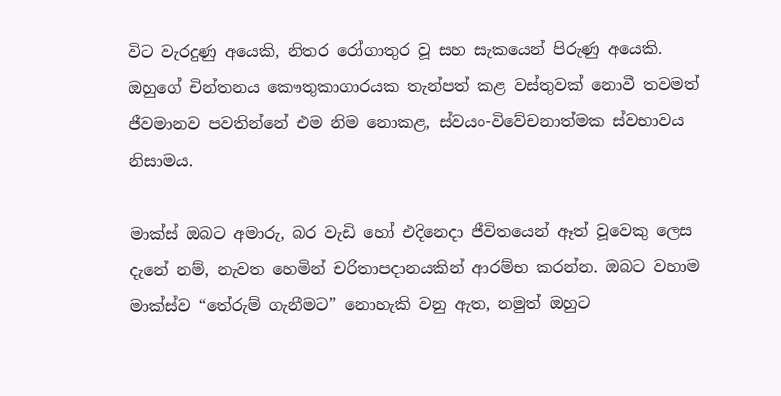විට වැරදුණු අයෙකි, නිතර රෝගාතුර වූ සහ සැකයෙන් පිරුණු අයෙකි. ඔහුගේ චින්තනය කෞතුකාගාරයක තැන්පත් කළ වස්තුවක් නොවී තවමත් ජීවමානව පවතින්නේ එම නිම නොකළ, ස්වයං-විවේචනාත්මක ස්වභාවය නිසාමය.

මාක්ස් ඔබට අමාරු, බර වැඩි හෝ එදිනෙදා ජීවිතයෙන් ඈත් වූවෙකු ලෙස දැනේ නම්, නැවත හෙමින් චරිතාපදානයකින් ආරම්භ කරන්න. ඔබට වහාම මාක්ස්ව “තේරුම් ගැනීමට” නොහැකි වනු ඇත, නමුත් ඔහුට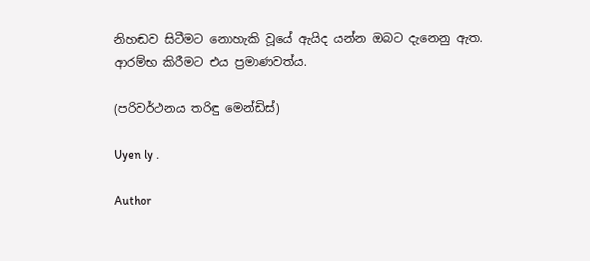නිහඬව සිටීමට නොහැකි වූයේ ඇයිද යන්න ඔබට දැනෙනු ඇත. ආරම්භ කිරීමට එය ප්‍රමාණවත්ය.

(පරිවර්ථනය තරිඳු මෙන්ඩිස්)

Uyen ly .

Author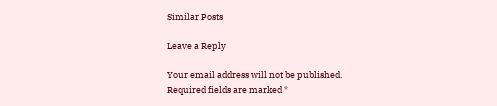Similar Posts

Leave a Reply

Your email address will not be published. Required fields are marked *